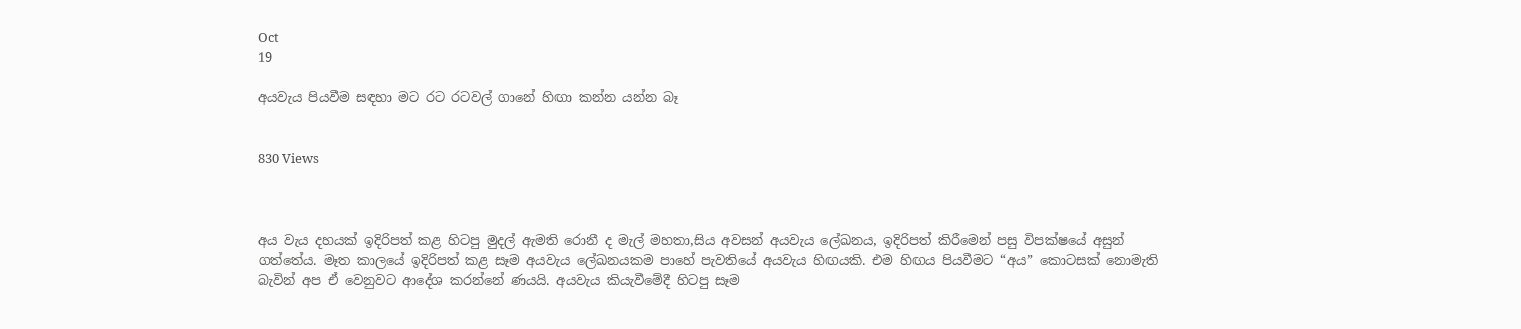Oct
19

අයවැය පියවීම සඳහා මට රට රටවල් ගානේ හිඟා කන්න යන්න බෑ


830 Views



අය වැය දහයක් ඉදිරිපත් කළ හිටපු මුදල් ඇමති රොනී ද මැල් මහතා,සිය අවසන් අයවැය ලේඛනය, ඉදිරිපත් කිරීමෙන් පසු විපක්ෂයේ අසුන් ගත්තේය. මෑත කාලයේ ඉදිරිපත් කළ සෑම අයවැය ලේඛනයකම පාහේ පැවතියේ අයවැය හිඟයකි. එම හිඟය පියවීමට “අය” කොටසක් නොමැති බැවින් අප ඒ වෙනුවට ආදේශ කරන්නේ ණයයි. අයවැය කියැවීමේදී හිටපු සෑම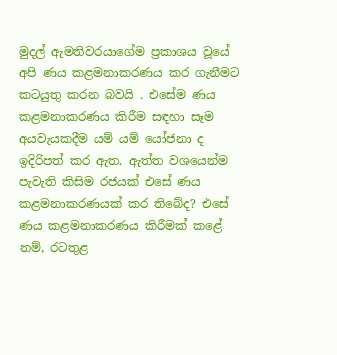මුදල් ඇමතිවරයාගේම ප්‍රකාශය වූයේ අපි ණය කළමනාකරණය කර ගැනීමට කටයුතු කරන බවයි . එසේම ණය කළමනාකරණය කිරීම සඳහා සෑම අයවැයකදීම යම් යම් යෝජනා ද ඉදිරිපත් කර ඇත. ඇත්ත වශයෙන්ම පැවැති කිසිම රජයක් එසේ ණය කළමනාකරණයක් කර තිබේද? එසේ ණය කළමනාකරණය කිරීමක් කළේ නම්, රටතුළ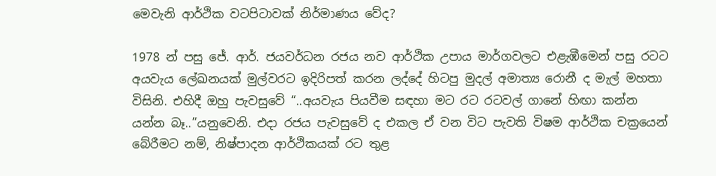මෙවැනි ආර්ථික වටපිටාවක් නිර්මාණය වේද?

1978 න් පසු ජේ. ආර්. ජයවර්ධන රජය නව ආර්ථික උපාය මාර්ගවලට එළැඹීමෙන් පසු රටට අයවැය ලේඛනයක් මුල්වරට ඉදිරිපත් කරන ලද්දේ හිටපු මුදල් අමාත්‍ය රොනී ද මැල් මහතා විසිනි. එහිදී ඔහු පැවසුවේ “..අයවැය පියවීම සඳහා මට රට රටවල් ගානේ හිඟා කන්න යන්න බෑ..”යනුවෙනි. එදා රජය පැවසුවේ ද එකල ඒ වන විට පැවති විෂම ආර්ථික චක්‍රයෙන් බේරීමට නම්, නිෂ්පාදන ආර්ථිකයක් රට තුළ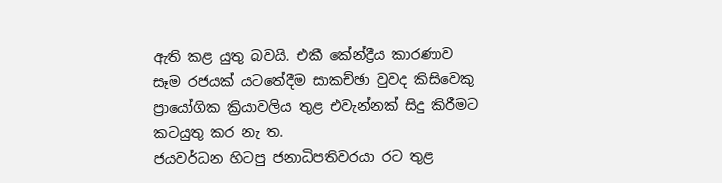ඇති කළ යුතු බවයි. එකී කේන්ද්‍රීය කාරණාව සෑම රජයක් යටතේදීම සාකච්ඡා වුවද කිසිවෙකු ප්‍රායෝගික ක්‍රියාවලිය තුළ එවැන්නක් සිදු කිරීමට කටයුතු කර නැ ත.
ජයවර්ධන හිටපු ජනාධිපතිවරයා රට තුළ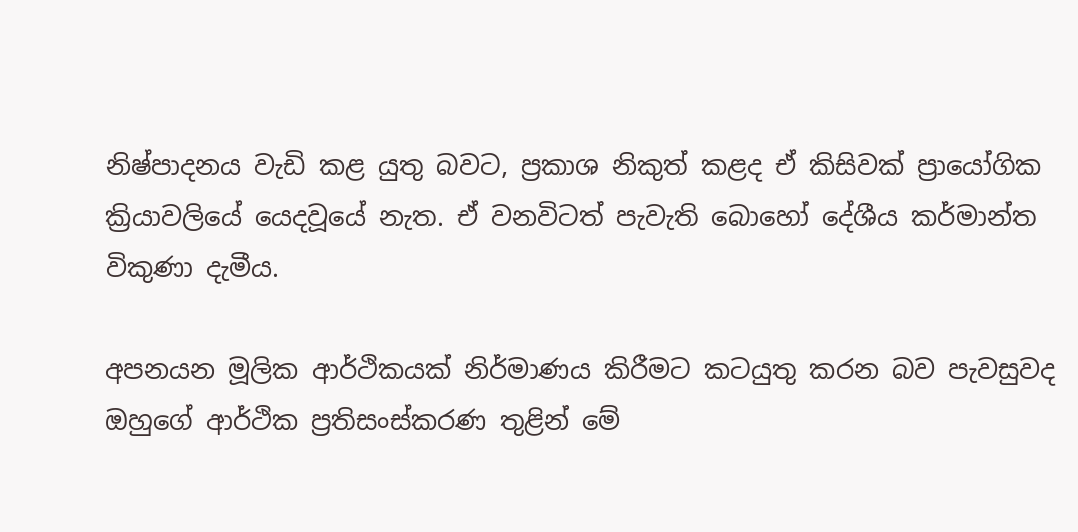නිෂ්පාදනය වැඩි කළ යුතු බවට, ප්‍රකාශ නිකුත් කළද ඒ කිසිවක් ප්‍රායෝගික ක්‍රියාවලියේ යෙදවූයේ නැත. ඒ වනවිටත් පැවැති බොහෝ දේශීය කර්මාන්ත විකුණා දැමීය.

අපනයන මූලික ආර්ථිකයක් නිර්මාණය කිරීමට කටයුතු කරන බව පැවසුවද ඔහුගේ ආර්ථික ප්‍රතිසංස්කරණ තුළින් මේ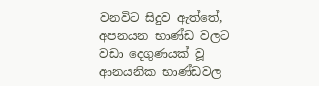වනවිට සිදුව ඇත්තේ, අපනයන භාණ්ඩ වලට වඩා දෙගුණයක් වූ ආනයනික භාණ්ඩවල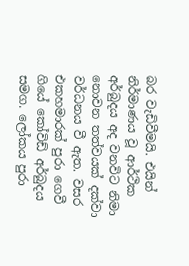බර වැඩිවීමයි. එයින් නිර්මාණය වූ ආර්ථික අර්බුදය අද වනවිට නිමා නොවන තත්වයක් දක්වා වර්ධනය වී ඇත. වසර එකහමාරක් පුරා ගෙවී ගියේ කෝවිඩ් අර්බුදය සමග. ලෝකය පුරා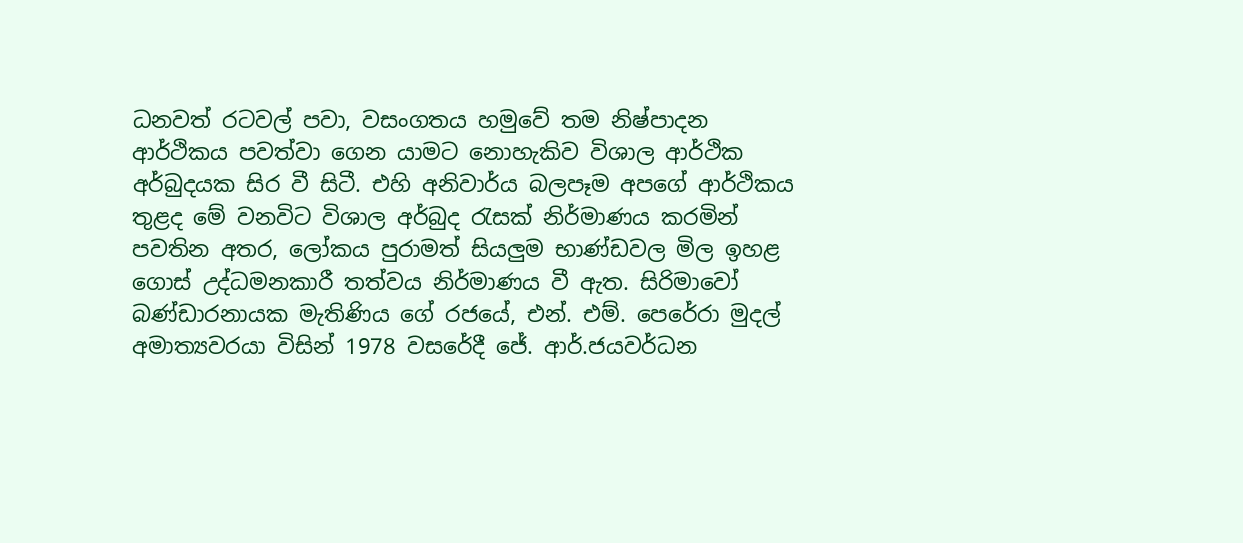ධනවත් රටවල් පවා, වසංගතය හමුවේ තම නිෂ්පාදන ආර්ථිකය පවත්වා ගෙන යාමට නොහැකිව විශාල ආර්ථික අර්බුදයක සිර වී සිටී. එහි අනිවාර්ය බලපෑම අපගේ ආර්ථිකය තුළද මේ වනවිට විශාල අර්බුද රැසක් නිර්මාණය කරමින් පවතින අතර, ලෝකය පුරාමත් සියලුම භාණ්ඩවල මිල ඉහළ ගොස් උද්ධමනකාරී තත්වය නිර්මාණය වී ඇත. සිරිමාවෝ බණ්ඩාරනායක මැතිණිය ගේ රජයේ, එන්. එම්. පෙරේරා මුදල් අමාත්‍යවරයා විසින් 1978 වසරේදී ජේ. ආර්.ජයවර්ධන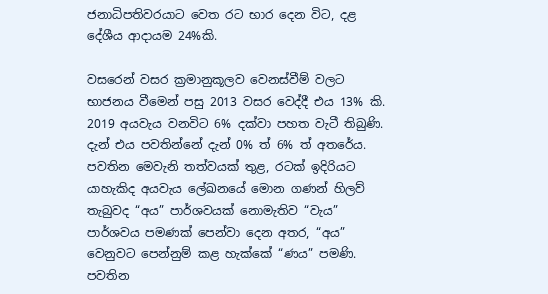ජනාධිපතිවරයාට වෙත රට භාර දෙන විට, දළ දේශීය ආදායම 24%කි.

වසරෙන් වසර ක්‍රමානුකූලව වෙනස්වීම් වලට භාජනය වීමෙන් පසු 2013 වසර වෙද්දී එය 13% කි. 2019 අයවැය වනවිට 6% දක්වා පහත වැටී තිබුණි. දැන් එය පවතින්නේ දැන් 0% ත් 6% ත් අතරේ‍ය. පවතින මෙවැනි තත්වයක් තුළ, රටක් ඉදිරියට යාහැකිද අයවැය ලේඛනයේ මොන ගණන් හිලව් තැබුවද “අය” පාර්ශවයක් නොමැතිව “වැය” පාර්ශවය පමණක් පෙන්වා දෙන අතර, “අය” වෙනුවට පෙන්නුම් කළ හැක්කේ “ණය” පමණි. පවතින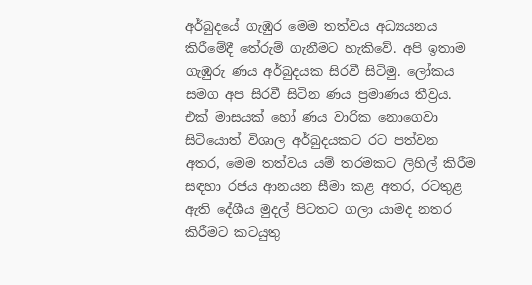අර්බුදයේ ගැඹුර මෙම තත්වය අධ්‍යයනය කිරීමේදී තේරුම් ගැනීමට හැකිවේ. අපි ඉතාම ගැඹුරු ණය අර්බුදයක සිරවී සිටිමු. ලෝකය සමග අප සිරවී සිටින ණය ප්‍රමාණය තීව්‍රය. එක් මාසයක් හෝ ණය වාරික නොගෙවා සිටියොත් විශාල අර්බුදයකට රට පත්වන අතර, මෙම තත්වය යම් තරමකට ලිහිල් කිරීම සඳහා රජය ආනයන සීමා කළ අතර, රටතුළ ඇති දේශීය මුදල් පිටතට ගලා යාමද නතර කිරීමට කටයුතු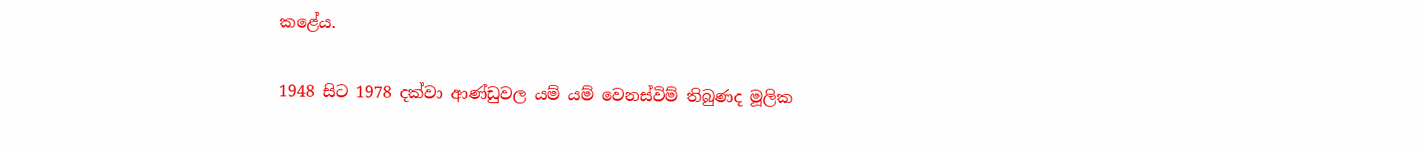කළේය.

1948 සිට 1978 දක්වා ආණ්ඩුවල යම් යම් වෙනස්විම් තිබුණද මූලික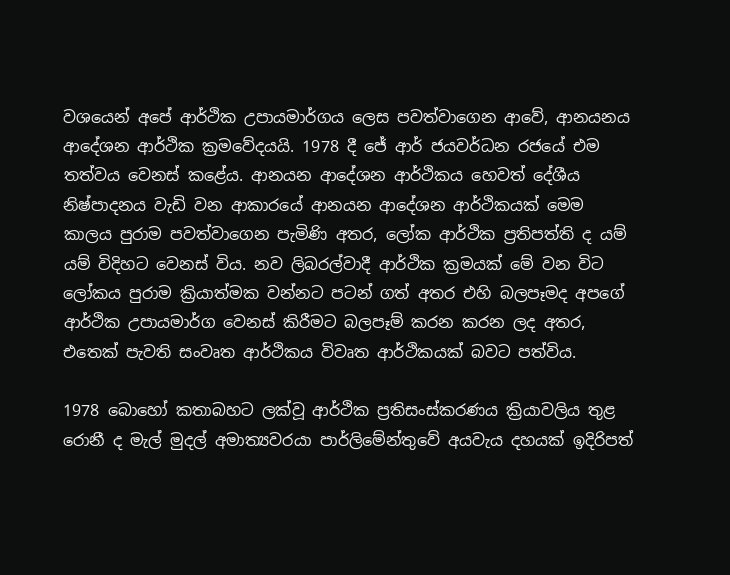වශයෙන් අපේ ආර්ථික උපායමාර්ගය ලෙස පවත්වාගෙන ආවේ, ආනයනය ආදේශන ආර්ථික ක්‍රමවේදයයි. 1978 දී ජේ ආර් ජයවර්ධන රජයේ එම තත්වය වෙනස් කළේය. ආනයන ආදේශන ආර්ථිකය හෙවත් දේශීය නිෂ්පාදනය වැඩි වන ආකාරයේ ආනයන ආදේශන ආර්ථිකයක් මෙම කාලය පුරාම පවත්වාගෙන පැමිණි අතර, ලෝක ආර්ථික ප්‍රතිපත්ති ද යම් යම් විදිහට වෙනස් විය. නව ලිබරල්වාදී ආර්ථික ක්‍රමයක් මේ වන විට ලෝකය පුරාම ක්‍රියාත්මක වන්නට පටන් ගත් අතර එහි බලපෑමද අපගේ ආර්ථික උපායමාර්ග වෙනස් කිරීමට බලපෑම් කරන කරන ලද අතර, එතෙක් පැවති සංවෘත ආර්ථිකය විවෘත ආර්ථිකයක් බවට පත්විය.

1978 බොහෝ කතාබහට ලක්වූ ආර්ථික ප්‍රතිසංස්කරණය ක්‍රියාවලිය තුළ රොනී ද මැල් මුදල් අමාත්‍යවරයා පාර්ලිමේන්තුවේ අයවැය දහයක් ඉදිරිපත්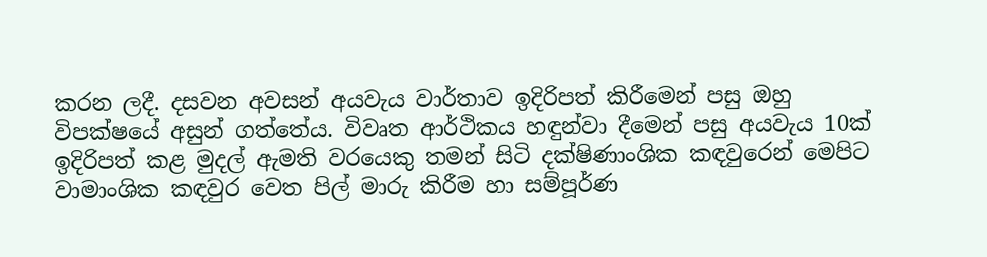කරන ලදී. දසවන අවසන් අයවැය වාර්තාව ඉදිරිපත් කිරීමෙන් පසු ඔහු විපක්ෂයේ අසුන් ගත්තේය. විවෘත ආර්ථිකය හඳුන්වා දීමෙන් පසු අයවැය 10ක් ඉදිරිපත් කළ මුදල් ඇමති වරයෙකු තමන් සිටි දක්ෂිණාංශික කඳවුරෙන් මෙපිට වාමාංශික කඳවුර වෙත පිල් මාරු කිරීම හා සම්පූර්ණ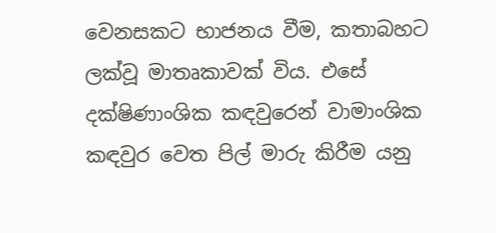වෙනසකට භාජනය වීම, කතාබහට ලක්වූ මාතෘකාවක් විය. එසේ දක්ෂිණාංශික කඳවුරෙන් වාමාංශික කඳවුර වෙත පිල් මාරු කිරීම යනු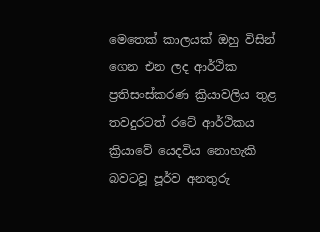මෙතෙක් කාලයක් ඔහු විසින් ගෙන එන ලද ආර්ථික ප්‍රතිසංස්කරණ ක්‍රියාවලිය තුළ තවදුරටත් රටේ ආර්ථිකය ක්‍රියාවේ යෙදවිය නොහැකි බවටවූ පූර්ව අනතුරු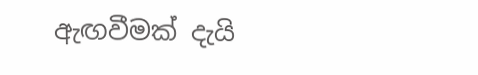ඇඟවීමක් දැයි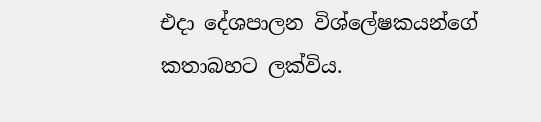එදා දේශපාලන විශ්ලේෂකයන්ගේ කතාබහට ලක්විය.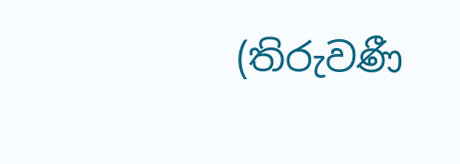(තිරුවණී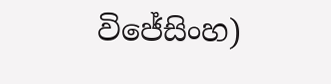විජේසිංහ)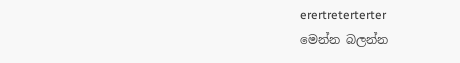erertreterterter
මෙන්න බලන්න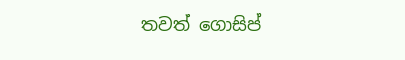තවත් ගොසිප්